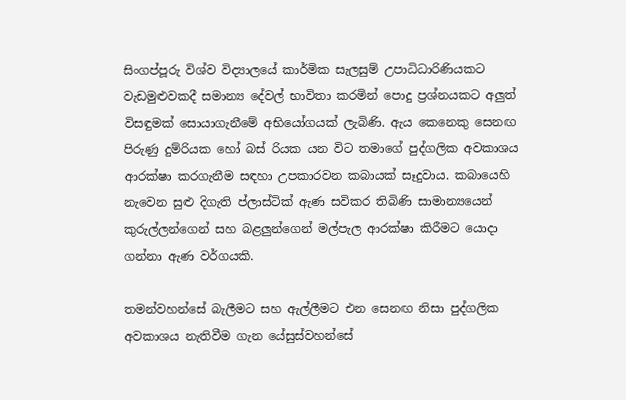සිංගප්පූරු විශ්ව විද්‍යාලයේ කාර්මික සැලසුම් උපාධිධාරිණියකට වැඩමුළුවකදී සමාන්‍ය දේවල් භාවිතා කරමින් පොදු ප්‍රශ්නයකට අලුත් විසඳුමක් සොයාගැනීමේ අභියෝගයක් ලැබිණි. ඇය කෙනෙකු සෙනඟ පිරුණු දුම්රියක හෝ බස් රියක යන විට තමාගේ පුද්ගලික අවකාශය ආරක්ෂා කරගැනීම සඳහා උපකාරවන කබායක් සෑදුවාය. කබායෙහි නැවෙන සුළු දිගැති ප්ලාස්ටික් ඇණ සවිකර තිබිණි සාමාන්‍යයෙන් කුරුල්ලන්ගෙන් සහ බළලුන්ගෙන් මල්පැල ආරක්ෂා කිරීමට යොදා ගන්නා ඇණ වර්ගයකි.

තමන්වහන්සේ බැලීමට සහ ඇල්ලීමට එන සෙනඟ නිසා පුද්ගලික අවකාශය නැතිවීම ගැන යේසුස්වහන්සේ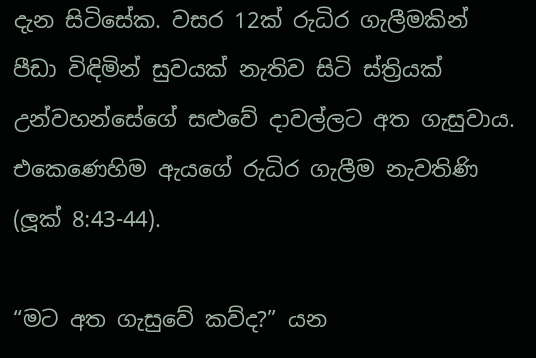දැන සිටිසේක. වසර 12ක් රුධිර ගැලීමකින් පීඩා විඳිමින් සුවයක් නැතිව සිටි ස්ත්‍රියක් උන්වහන්සේගේ සළුවේ දාවල්ලට අත ගැසුවාය. එකෙණෙහිම ඇයගේ රුධිර ගැලීම නැවතිණි (ලූක් 8:43-44).

“මට අත ගැසුවේ කව්ද?” යන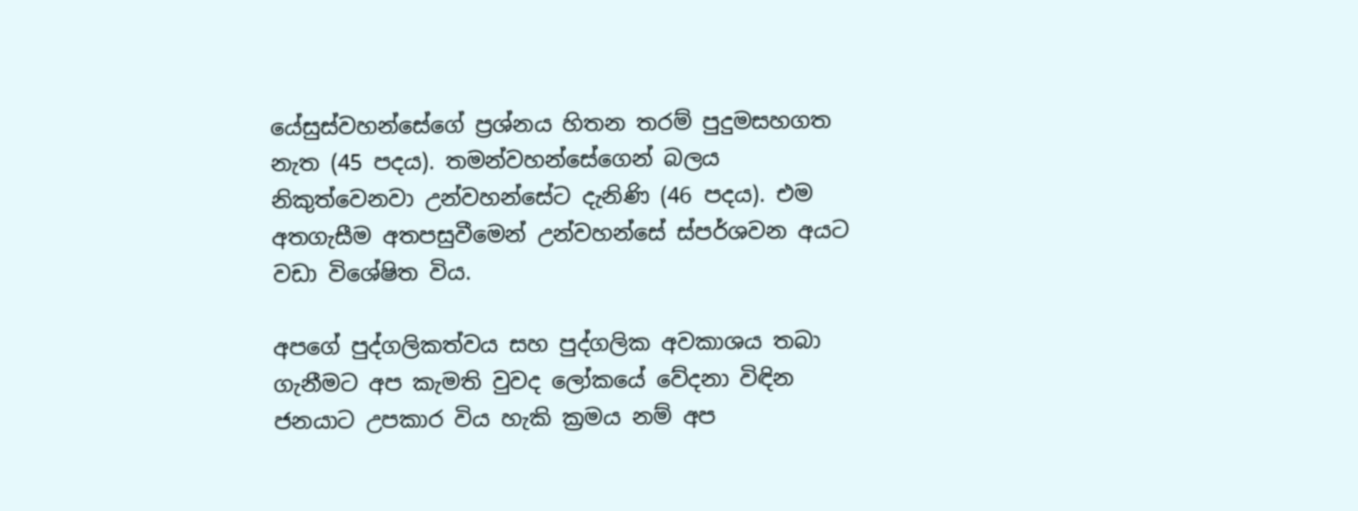යේසුස්වහන්සේගේ ප්‍රශ්නය හිතන තරම් පුදුමසහගත නැත (45 පදය). තමන්වහන්සේගෙන් බලය නිකුත්වෙනවා උන්වහන්සේට දැනිණි (46 පදය). එම අතගැසීම අතපසුවීමෙන් උන්වහන්සේ ස්පර්ශවන අයට වඩා විශේෂිත විය.

අපගේ පුද්ගලිකත්වය සහ පුද්ගලික අවකාශය තබා ගැනීමට අප කැමති වුවද ලෝකයේ වේදනා විඳින ජනයාට උපකාර විය හැකි ක්‍රමය නම් අප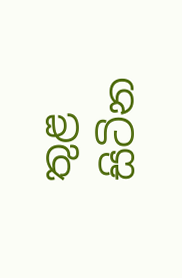තුළ සිටින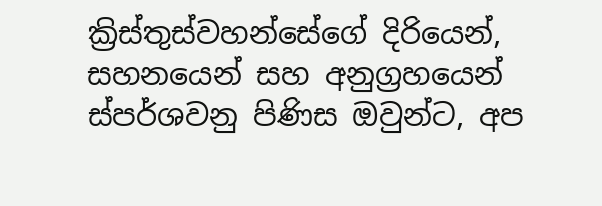ක්‍රිස්තුස්වහන්සේගේ දිරියෙන්, සහනයෙන් සහ අනුග්‍රහයෙන් ස්පර්ශවනු පිණිස ඔවුන්ට, අප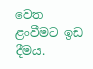වෙත ළංවීමට ඉඩ දීමය.